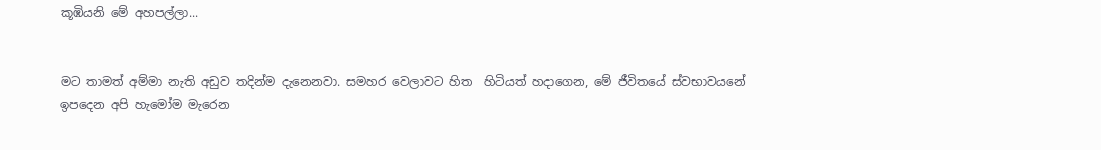කූඹියනි මේ අහපල්ලා...


මට තාමත් අම්මා නැති අඩුව තදින්ම දැනෙනවා. සමහර වෙලාවට හිත  හිටියත් හදාගෙන, මේ ජීවිතයේ ස්වභාවයනේ ඉපදෙන අපි හැමෝම මැරෙන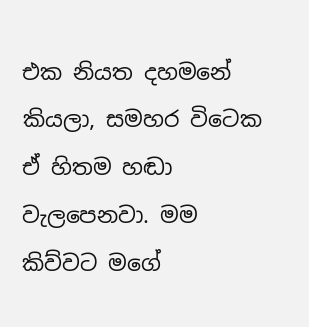එක නියත දහමනේ කියලා, සමහර විටෙක ඒ හිතම හඬා වැලපෙනවා. මම කිව්වට මගේ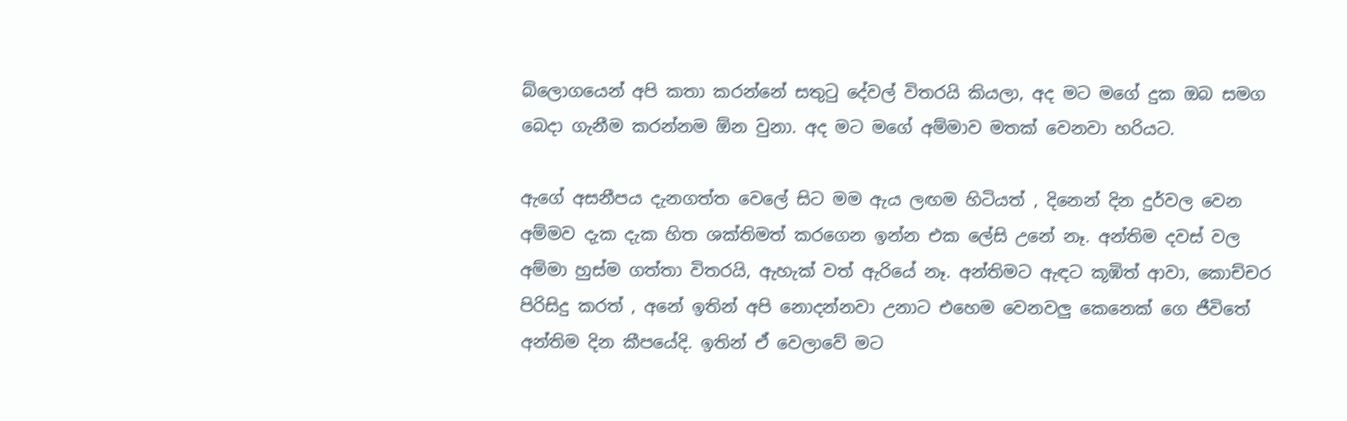බ්ලොගයෙන් අපි කතා කරන්නේ සතුටු දේවල් විතරයි කියලා, අද මට මගේ දුක ඔබ සමග බෙදා ගැනීම කරන්නම ඕන වුනා. අද මට මගේ අම්මාව මතක් වෙනවා හරියට.

ඇගේ අසනීපය දැනගත්ත වෙලේ සිට මම ඇය ලඟම හිටියත් , දිනෙන් දින දුර්වල වෙන අම්මව දැක දැක හිත ශක්තිමත් කරගෙන ඉන්න එක ලේසි උනේ නෑ. අන්තිම දවස් වල අම්මා හුස්ම ගත්තා විතරයි, ඇහැක් වත් ඇරියේ නෑ. අන්තිමට ඇඳට කූඹිත් ආවා, කොච්චර පිරිසිදු කරත් , අනේ ඉතින් අපි නොදන්නවා උනාට එහෙම වෙනවලු කෙනෙක් ගෙ ජීවිතේ අන්තිම දින කීපයේදි. ඉතින් ඒ වෙලාවේ මට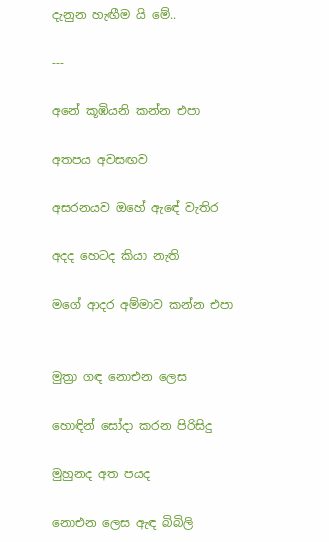දැනුන හැඟීම යි මේ..

---

අනේ කූඹියනි කන්න එපා

අතපය අවසඟව

අසරනයව ඔහේ ඇඳේ වැතිර

අදද හෙටද කියා නැති

මගේ ආදර අම්මාව කන්න එපා


මුත්‍රා ගඳ නොඑන ලෙස

හොඳින් සෝදා කරන පිරිසිදු

මුහුනද අත පයද

නොඑන ලෙස ඇඳ බිබිලි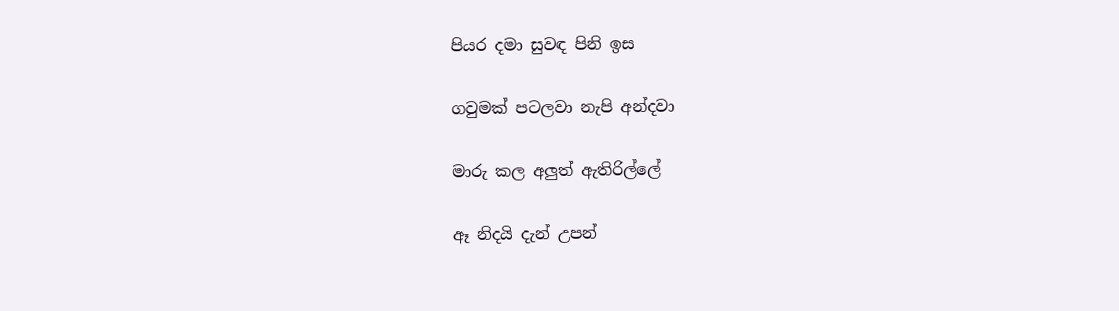පියර දමා සුවඳ පිනි ඉස

ගවුමක් පටලවා නැපි අන්දවා

මාරු කල අලුත් ඇතිරිල්ලේ

ඈ නිදයි දැන් උපන්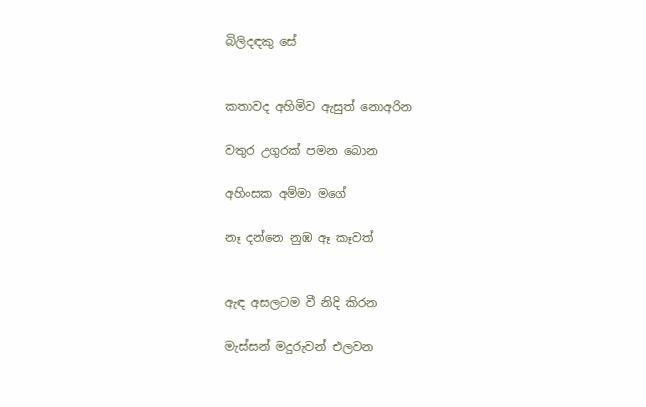බිලිදඳකු සේ


කතාවද අහිමිව ඇසුත් නොඅරින

වතුර උගුරක් පමන බොන

අහිංසක අම්මා මගේ

නෑ දන්නෙ නුඹ ඈ කෑවත්


ඇඳ අසලටම වී නිදි කිරන

මැස්සන් මදුරුවන් එලවන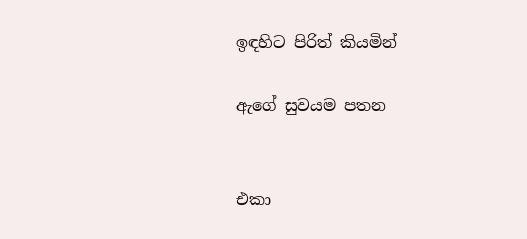ඉඳහිට පිරිත් කියමින්

ඇගේ සුවයම පතන


එකා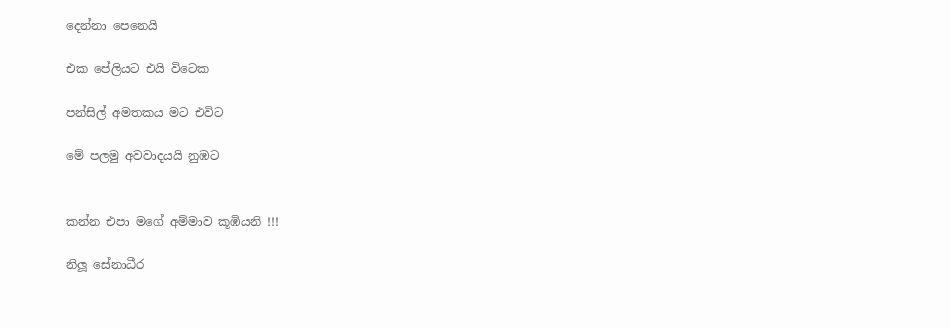දෙන්නා පෙනෙයි

එක පේලියට එයි විටෙක

පන්සිල් අමතකය මට එවිට

මේ පලමු අවවාදයයි නුඹට


කන්න එපා මගේ අම්මාව කූඹියනි !!!

නිලූ සේනාධීර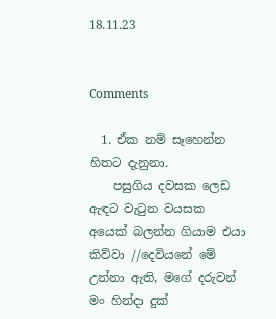18.11.23


Comments

  1. ඒක නම් සෑහෙන්න හිතට දැනුනා.
    පසුගිය දවසක ලෙඩ ඇඳට වැටුන වයසක අයෙක් බලන්න ගියාම එයා කිව්වා //දෙවියනේ මේ උන්නා ඇති, මගේ දරුවන් මං හින්දා දුක්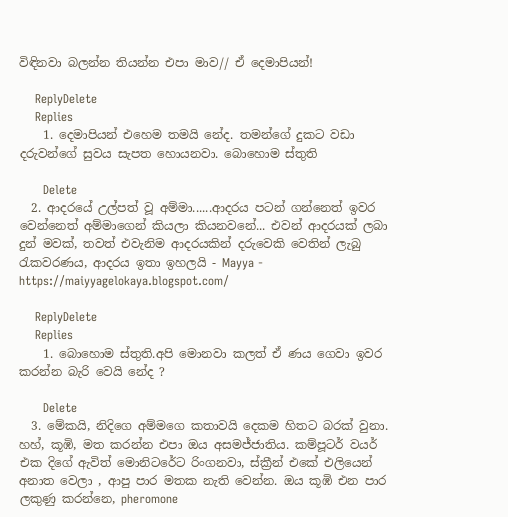විඳිනවා බලන්න තියන්න එපා මාව// ඒ දෙමාපියන්!

    ReplyDelete
    Replies
    1. දෙමාපියන් එහෙම තමයි නේද. තමන්ගේ දුකට වඩා දරුවන්ගේ සුවය සැපත හොයනවා. බොහොම ස්තුති

      Delete
  2. ආදරයේ උල්පත් වූ අම්මා......ආදරය පටන් ගන්නෙත් ඉවර වෙන්නෙත් අම්මාගෙන් කියලා කියනවනේ... එවන් ආදරයක් ලබා දුන් මවක්, තවත් එවැනිම ආදරයකින් දරුවෙකි වෙතින් ලැබු රැකවරණය, ආදරය ඉතා ඉහලයි - Mayya - https://maiyyagelokaya.blogspot.com/

    ReplyDelete
    Replies
    1. බොහොම ස්තුති.අපි මොනවා කලත් ඒ ණය ගෙවා ඉවර කරන්න බැරි වෙයි නේද ?

      Delete
  3. මේකයි, නිදිගෙ අම්මගෙ කතාවයි දෙකම හිතට බරක් වුනා. හහ්, කූඹි, මත කරන්න එපා ඔය අසමජ්ජාතිය. කම්පූටර් වයර් එක දිගේ ඇවිත් මොනිටරේට රිංගනවා, ස්ක්‍රීන් එකේ එලියෙන් අනාත වෙලා , ආපු පාර මතක නැති වෙන්න. ඔය කූඹි එන පාර ලකුණු කරන්නෙ, pheromone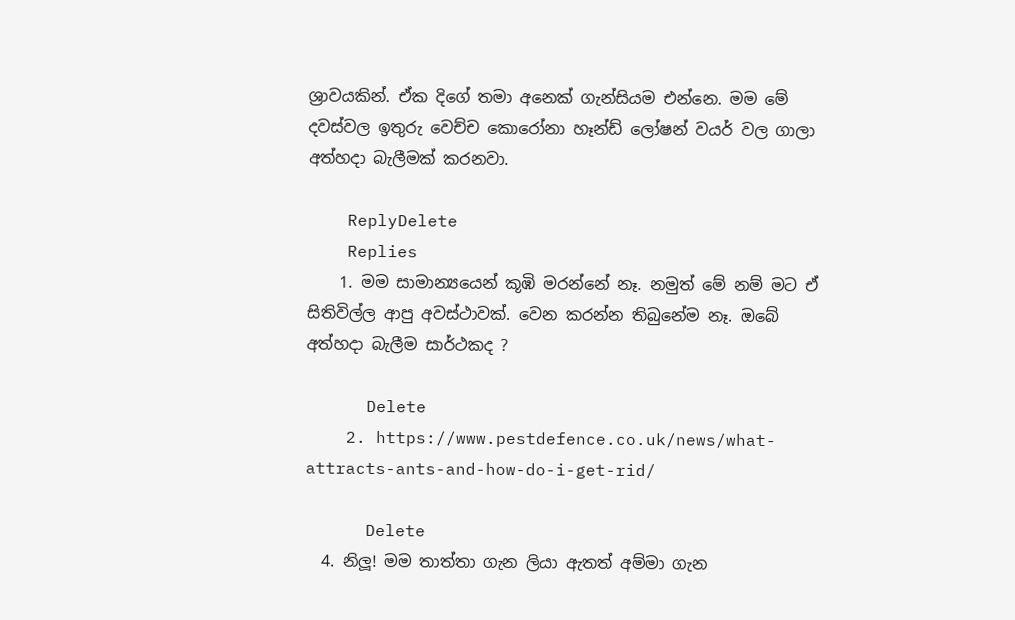ශ්‍රාවයකින්. ඒක දිගේ තමා අනෙක් ගැන්සියම එන්නෙ. මම මේ දවස්වල ඉතුරු වෙච්ච කොරෝනා හෑන්ඩ් ලෝෂන් වයර් වල ගාලා අත්හදා බැලීමක් කරනවා.

    ReplyDelete
    Replies
    1. මම සාමාන්‍යයෙන් කූඹි මරන්නේ නෑ. නමුත් මේ නම් මට ඒ සිතිවිල්ල ආපු අවස්ථාවක්. වෙන කරන්න තිබුනේම නෑ. ඔබේ අත්හදා බැලීම සාර්ථකද ?

      Delete
    2. https://www.pestdefence.co.uk/news/what-attracts-ants-and-how-do-i-get-rid/

      Delete
  4. නිලූ! මම තාත්තා ගැන ලියා ඇතත් අම්මා ගැන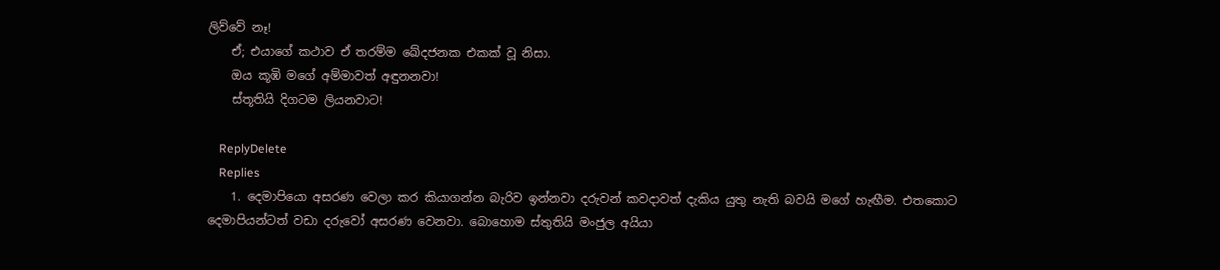ලිව්වේ නෑ!
    ඒ; එයාගේ කථාව ඒ තරම්ම ඛේදජනක එකක් වූ නිසා.
    ඔය කූඹි මගේ අම්මාවත් අඳුනනවා!
    ස්තූතියි දිගටම ලියනවාට!

    ReplyDelete
    Replies
    1. දෙමාපියො අසරණ වෙලා කර කියාගන්න බැරිව ඉන්නවා දරුවන් කවදාවත් දැකිය යුතු නැති බවයි මගේ හැඟීම. එතකොට දෙමාපියන්ටත් වඩා දරුවෝ අසරණ වෙනවා. බොහොම ස්තුතියි මංජුල අයියා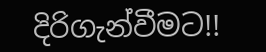දිරිගැන්වීමට!!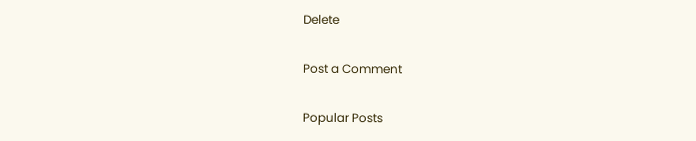Delete

Post a Comment

Popular Posts